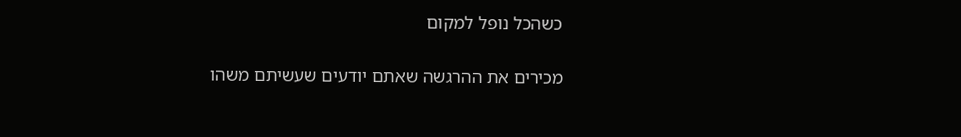כשהכל נופל למקום

מכירים את ההרגשה שאתם יודעים שעשיתם משהו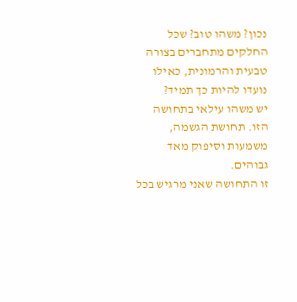נכון? משהו טוב? שכל החלקים מתחברים בצורה טבעית והרמונית, כאילו נועדו להיות כך תמיד?
יש משהו עילאי בתחושה הזו. תחושת הגשמה, משמעות וסיפוק מאד גבוהים.
זו התחושה שאני מרגיש בכל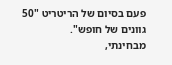פעם בסיום של הריטריט "50 גוונים של חופש".
מבחינתי,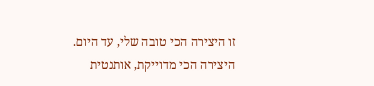זו היצירה הכי טובה שלי, עד היום.
היצירה הכי מדוייקת, אותנטית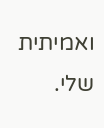ואמיתית שלי.